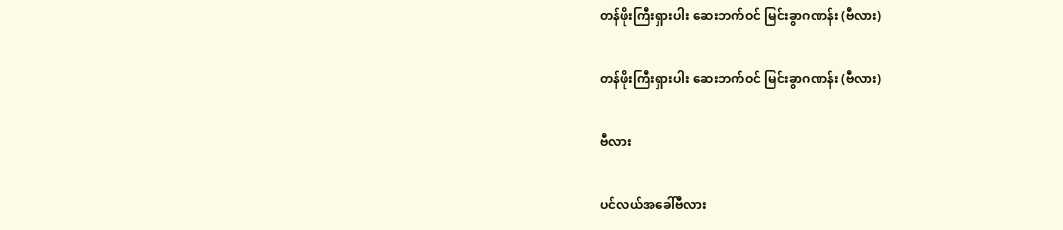တန်ဖိုးကြီးရှားပါး ဆေးဘက်ဝင် မြင်းခွာဂဏန်း (ဗီလား)

တန်ဖိုးကြီးရှားပါး ဆေးဘက်ဝင် မြင်းခွာဂဏန်း (ဗီလား)

ဗီလား

ပင်လယ်အခေါ်ဗီလား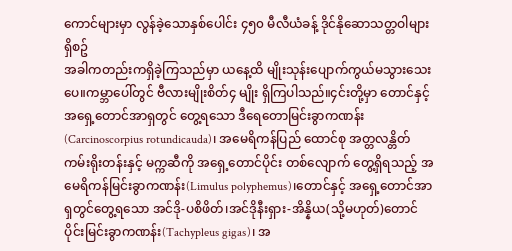ကောင်များမှာ လွန်ခဲ့သောနှစ်ပေါင်း ၄၅၀ မီလီယံခန့် ဒိုင်နိုဆောသတ္တဝါများရှိစဥ်
အခါကတည်းကရှိခဲ့ကြသည်မှာ ယနေ့ထိ မျိုးသုန်းပျောက်ကွယ်မသွားသေးပေ။ကမ္ဘာပေါ်တွင် ဗီလားမျိုးစိတ်၄ မျိုး ရှိကြပါသည်။၄င်းတို့မှာ တောင်နှင့်အရှေ့တောင်အာရှတွင် တွေ့ရသော ဒီရေတောမြင်းခွာကဏန်း(Carcinoscorpius rotundicauda)၊ အမေရိကန်ပြည် ထောင်စု အတ္တလန္တိတ်ကမ်းရိုးတန်းနှင့် မက္ကဆီကို အရှေ့တောင်ပိုင်း တစ်လျောက် တွေ့ရှိရသည့် အမေရိကန်မြင်းခွာကဏန်း(Limulus polyphemus)၊တောင်နှင့် အရှေ့တောင်အာရှတွင်တွေ့ရသော အင်ဒို-ပစိဖိတ်၊အင်ဒိုနီးရှား-အိန္နိယ(သို့မဟုတ်)တောင်ပိုင်းမြင်းခွာကဏန်း(Tachypleus gigas)၊ အ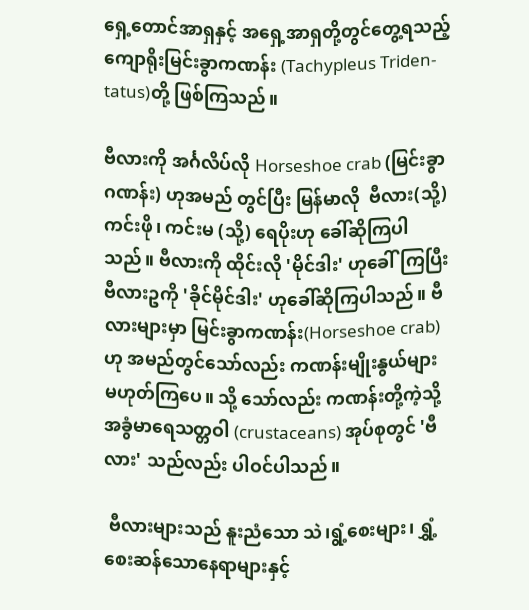ရှေ့တောင်အာရှနှင့် အရှေ့အာရှတို့တွင်တွေ့ရသည့် ကျောရိုးမြင်းခွာကဏန်း (Tachypleus Triden-
tatus)တို့ ဖြစ်ကြသည်။

ဗီလားကို အင်္ဂလိပ်လို Horseshoe crab (မြင်းခွာဂဏန်း) ဟုအမည် တွင်ပြီး မြန်မာလို  ဗီလား(သို့) ကင်းဖို၊ ကင်းမ (သို့) ရေပိုးဟု ခေါ်ဆိုကြပါသည်။ ဗီလားကို ထိုင်းလို 'မိုင်ဒါး' ဟုခေါ်ကြပြီး ဗီလားဥကို 'ခိုင်မိုင်ဒါး' ဟုခေါ်ဆိုကြပါသည်။ ဗီလားများမှာ မြင်းခွာကဏန်း(Horseshoe crab)ဟု အမည်တွင်သော်လည်း ကဏန်းမျိုးနွယ်များ မဟုတ်ကြပေ။ သို့ သော်လည်း ကဏန်းတို့ကဲ့သို့ အခွံမာရေသတ္တဝါ (crustaceans) အုပ်စုတွင် 'ဗီလား' သည်လည်း ပါဝင်ပါသည်။

 ဗီလားများသည် နူးညံသော သဲ၊ရွံ့စေးများ၊ ရွှံ့စေးဆန်သောနေရာများနှင့်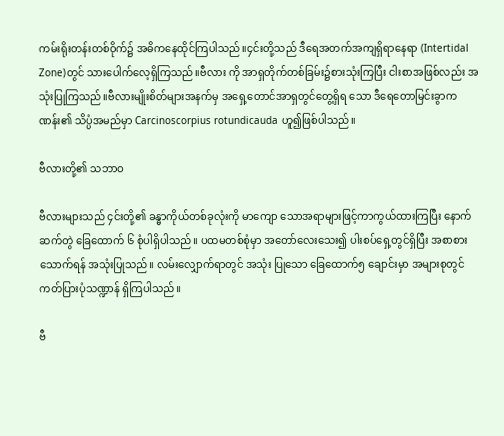ကမ်းရိုးတန်းတစ်ဝိုက်၌ အဓိကနေထိုင်ကြပါသည်။၄င်းတို့သည် ဒီရေအတက်အကျရှိရာနေရာ (Intertidal Zone)တွင် သားပေါက်လေ့ရှိကြသည်။ဗီလား ကို အာရှတိုက်တစ်ခြမ်း၌စားသုံးကြပြီး ငါးစာအဖြစ်လည်း အသုံးပြုကြသည်။ဗီလားမျိုးစိတ်များအနက်မှ အရှေ့တောင်အာရှတွင်တွေ့ရှိရ သော ဒီရေတောမြင်းခွာကဏန်း၏ သိပ္ပံအမည်မှာ Carcinoscorpius rotundicauda ဟူ၍ဖြစ်ပါသည်။

ဗီလားတို့၏ သဘာဝ

ဗီလားများသည် ၄င်းတို့၏ ခန္ဓာကိုယ်တစ်ခုလုံးကို မာကျော သောအရာများဖြင့်ကာကွယ်ထားကြပြီး နောက်ဆက်တွဲ ခြေထောက် ၆ စုံပါရှိပါသည်။ ပထမတစ်စုံမှာ အတော်လေးသေး၍ ပါးစပ်ရှေ့တွင်ရှိပြီး အစာစားသောက်ရန် အသုံးပြုသည်။ လမ်းလျှောက်ရာတွင် အသုံး ပြုသော ခြေထောက်၅ ချောင်းမှာ အများစုတွင် ကတ်ပြားပုံသဏ္ဍာန် ရှိကြပါသည်။

ဗီ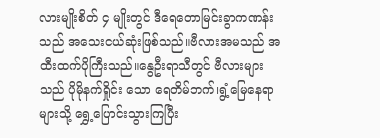လားမျိုးစိတ် ၄ မျိုးတွင် ဒီရေတောမြင်းခွာကဏန်းသည် အသေးငယ်ဆုံးဖြစ်သည်။ဗီလားအမသည် အထီးထက်ပိုကြီးသည်။နွေဦးရာသီတွင် ဗီလားများသည် ပိုမိုနက်ရှိုင်း သော ရေတိမ်ဘက်၊ရွံ့မြေနေရာများသို့ ရွှေ့ပြောင်းသွားကြပြီး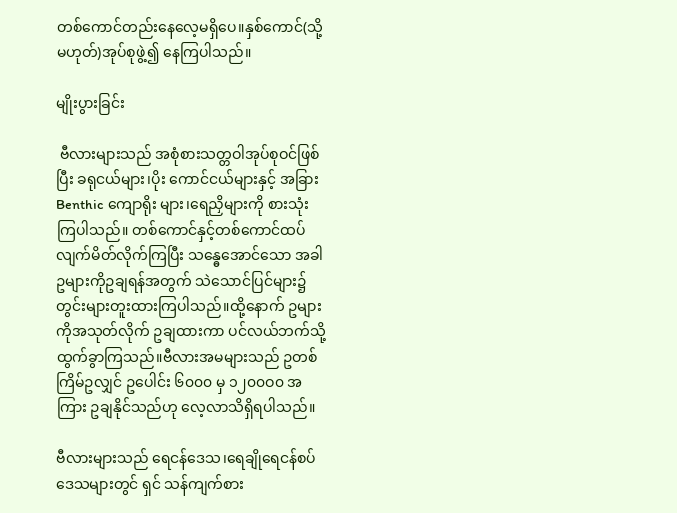တစ်ကောင်တည်းနေလေ့မရှိပေ။နှစ်ကောင်(သို့မဟုတ်)အုပ်စုဖွဲ့၍ နေကြပါသည်။

မျိုးပွားခြင်း

 ဗီလားများသည် အစုံစားသတ္တဝါအုပ်စုဝင်ဖြစ်ပြီး ခရုငယ်များ၊ပိုး ကောင်ငယ်များနှင့် အခြား Benthic ကျောရိုး များ၊ရေညှိများကို စားသုံးကြပါသည်။ တစ်ကောင်နှင့်တစ်ကောင်ထပ်လျက်မိတ်လိုက်ကြပြီး သန္ဓေအောင်သော အခါဥများကိုဥချရန်အတွက် သဲသောင်ပြင်များ၌ တွင်းများတူးထားကြပါသည်။ထို့နောက် ဥများကိုအသုတ်လိုက် ဥချထားကာ ပင်လယ်ဘက်သို့ ထွက်ခွာကြသည်။ဗီလားအမများသည် ဥတစ်ကြိမ်ဥလျှင် ဥပေါင်း ၆၀၀၀ မှ ၁၂၀၀ဝ၀ အကြား ဥချနိုင်သည်ဟု လေ့လာသိရှိရပါသည်။

ဗီလားများသည် ရေငန်ဒေသ၊ရေချိုရေငန်စပ်ဒေသများတွင် ရှင် သန်ကျက်စား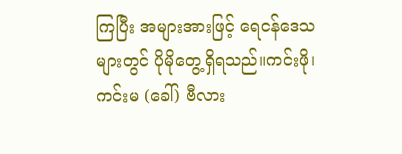ကြပြီး အများအားဖြင့် ရေငန်ဒေသများတွင် ပိုမိုတွေ့ရှိရသည်။ကင်းဖို၊ ကင်းမ (ခေါ်) ဗီလား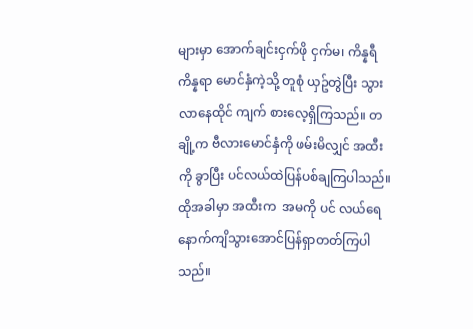များမှာ အောက်ချင်းငှက်ဖို ငှက်မ၊ ကိန္နရီ ကိန္နရာ မောင်နှံကဲ့သို့ တူစုံ ယှဥ်တွဲပြီး သွားလာနေထိုင် ကျက် စားလေ့ရှိကြသည်။ တချို့က ဗီလားမောင်နှံကို ဖမ်းမိလျှင် အထီးကို ခွာပြီး ပင်လယ်ထဲပြန်ပစ်ချကြပါသည်။ထိုအခါမှာ အထီးက  အမကို ပင် လယ်ရေနောက်ကျိသွားအောင်ပြန်ရှာတတ်ကြပါသည်။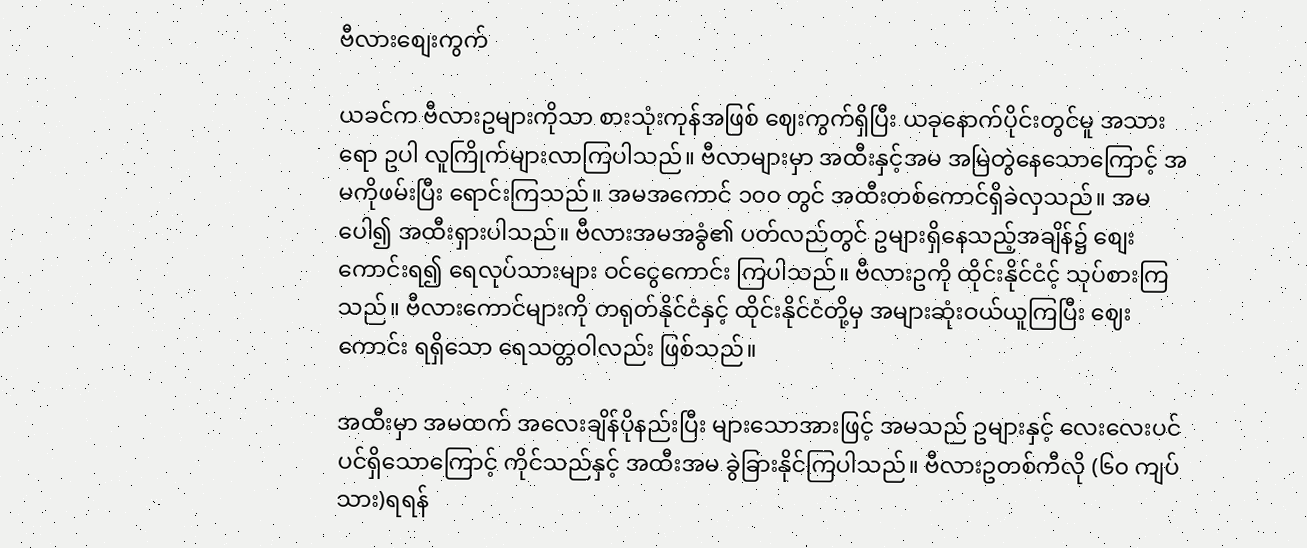ဗီလားစျေးကွက်

ယခင်က ဗီလားဥများကိုသာ စားသုံးကုန်အဖြစ် ဈေးကွက်ရှိပြီး ယခုနောက်ပိုင်းတွင်မူ အသားရော ဥပါ လူကြိုက်များလာကြပါသည်။ ဗီလာများမှာ အထီးနှင့်အမ အမြဲတွဲနေသောကြောင့် အမကိုဖမ်းပြီး ရောင်းကြသည်။ အမအကောင် ၁၀၀ တွင် အထီးတစ်ကောင်ရှိခဲလှသည်။ အမပေါ၍ အထီးရှားပါသည်။ ဗီလားအမအခွံ၏ ပတ်လည်တွင် ဥများရှိနေသည့်အချိန်၌ စျေးကောင်းရ၍ ရေလုပ်သားများ ဝင်ငွေကောင်း ကြပါသည်။ ဗီလားဥကို ထိုင်းနိုင်ငံင့် သုပ်စားကြသည်။ ဗီလားကောင်များကို တရုတ်နိုင်ငံနှင့် ထိုင်းနိုင်ငံတို့မှ အများဆုံးဝယ်ယူကြပြီး ဈေး ကောင်း ရရှိသော ရေသတ္တဝါလည်း ဖြစ်သည်။

အထီးမှာ အမထက် အလေးချိန်ပိုနည်းပြီး များသောအားဖြင့် အမသည် ဥများနှင့် လေးလေးပင်ပင်ရှိသောကြောင့် ကိုင်သည်နှင့် အထီးအမ ခွဲခြားနိုင်ကြပါသည်။ ဗီလားဥတစ်ကီလို (၆၀ ကျပ်သား)ရရန်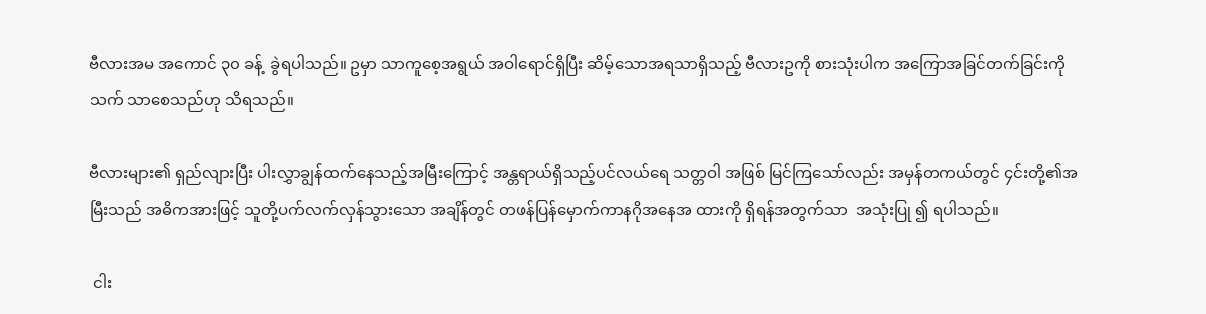ဗီလားအမ အကောင် ၃၀ ခန့်  ခွဲရပါသည်။ ဥမှာ သာကူစေ့အရွယ် အဝါရောင်ရှိပြီး ဆိမ့်သောအရသာရှိသည့် ဗီလားဥကို စားသုံးပါက အကြောအခြင်တက်ခြင်းကို  သက် သာစေသည်ဟု သိရသည်။

ဗီလားများ၏ ရှည်လျားပြီး ပါးလွှာချွန်ထက်နေသည့်အမြီးကြောင့် အန္တရာယ်ရှိသည့်ပင်လယ်ရေ သတ္တဝါ အဖြစ် မြင်ကြသော်လည်း အမှန်တကယ်တွင် ၄င်းတို့၏အမြီးသည် အဓိကအားဖြင့် သူတို့ပက်လက်လှန်သွားသော အချိန်တွင် တဖန်ပြန်မှောက်ကာနဂိုအနေအ ထားကို ရှိရန်အတွက်သာ  အသုံးပြု ၍ ရပါသည်။

 ငါး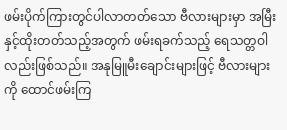ဖမ်းပိုက်ကြားတွင်ပါလာတတ်သော ဗီလားများမှာ အမြီးနှင့်ထိုးတတ်သည့်အတွက် ဖမ်းရခက်သည့် ရေသတ္တဝါလည်းဖြစ်သည်။ အနုမြူမီးချောင်းများဖြင့် ဗီလားများကို ထောင်ဖမ်းကြ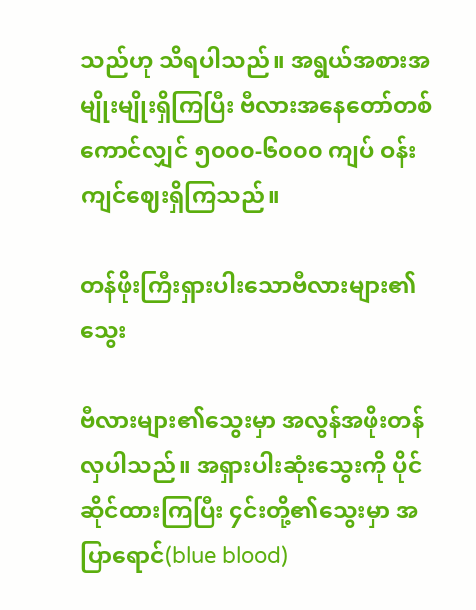သည်ဟု သိရပါသည်။ အရွယ်အစားအမျိုးမျိုးရှိကြပြီး ဗီလားအနေတော်တစ်ကောင်လျှင် ၅၀၀၀-၆၀၀၀ ကျပ် ဝန်းကျင်ဈေးရှိကြသည်။

တန်ဖိုးကြီးရှားပါးသောဗီလားများ၏သွေး

ဗီလားများ၏သွေးမှာ အလွန်အဖိုးတန်လှပါသည်။ အရှားပါးဆုံးသွေးကို ပိုင်ဆိုင်ထားကြပြီး ၄င်းတို့၏သွေးမှာ အပြာရောင်(blue blood)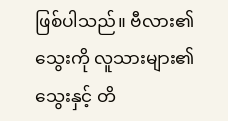ဖြစ်ပါသည်။ ဗီလား၏သွေးကို လူသားများ၏ သွေးနှင့် တိ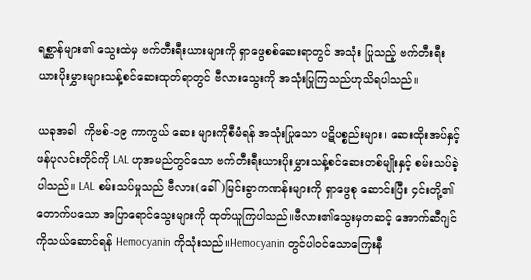ရစ္ဆာန်များ၏ သွေးထဲမှ ဗက်တီးရီးယားများကို ရှာဖွေစစ်ဆေးရာတွင် အသုံး ပြုသည့် ဗက်တီးရီးယားပိုးမွှားများသန့်စင်ဆေးထုတ်ရာတွင် ဗီလားသွေးကို အသုံးပြုကြသည်ဟုသိရပါသည်။

ယခုအခါ  ကိုဗစ်-၁၉ ကာကွယ် ဆေး များကိုစီမံရန် အသုံးပြုသော ပဋိပစ္စည်းများ၊ ဆေးထိုးအပ်နှင့် ဖန်ပုလင်းတိုင်ကို LAL ဟုအမည်တွင်သော ဗက်တီးရီးယားပိုးမွှားသန့်စင်ဆေးတစ်မျိုးနှင့် စမ်းသပ်ခဲ့ပါသည်။ LAL စမ်းသပ်မှုသည် ဗီလား(ခေါ်)မြင်းခွာကဏန်းများကို ရှာဖွေစု ဆောင်းပြီး ၄င်းတို့၏တောက်ပသော အပြာရောင်သွေးများကို ထုတ်ယူကြပါသည်။ဗီလား၏သွေးမှတဆင့် အောက်ဆီဂျင်ကိုသယ်ဆောင်ရန် Hemocyanin ကိုသုံးသည်။Hemocyanin တွင်ပါဝင်သောကြေးနီ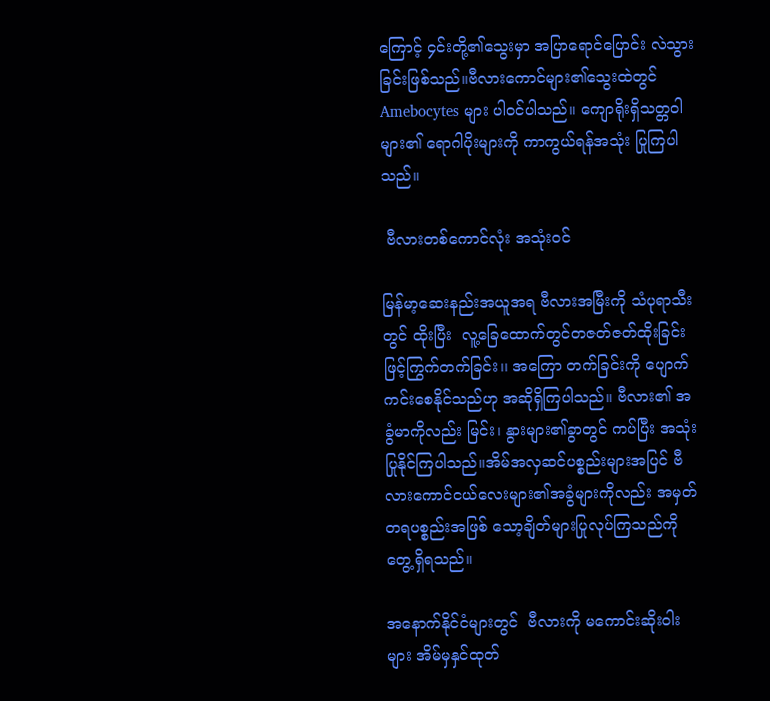ကြောင့် ၄င်းတို့၏သွေးမှာ အပြာရောင်ပြောင်း လဲသွားခြင်းဖြစ်သည်။ဗီလားကောင်များ၏သွေးထဲတွင် Amebocytes များ ပါဝင်ပါသည်။ ကျောရိုးရှိသတ္တဝါ များ၏ ရောဂါပိုးများကို ကာကွယ်ရန်အသုံး ပြုကြပါသည်။

 ဗီလားတစ်ကောင်လုံး အသုံးဝင်

မြန်မာ့ဆေးနည်းအယူအရ ဗီလားအမြီးကို သံပုရာသီးတွင် ထိုးပြီး  လူ့ခြေထောက်တွင်တဇတ်ဇတ်ထိုးခြင်းဖြင့်ကြွက်တက်ခြင်း၊၊ အကြော တက်ခြင်းကို ပျောက်ကင်းစေနိုင်သည်ဟု အဆိုရှိကြပါသည်။ ဗီလား၏ အခွံမာကိုလည်း မြင်း၊ နွားများ၏ခွာတွင် ကပ်ပြီး အသုံးပြုနိုင်ကြပါသည်။အိမ်အလှဆင်ပစ္စည်းများအပြင် ဗီလားကောင်ငယ်လေးများ၏အခွံများကိုလည်း အမှတ်တရပစ္စည်းအဖြစ် သော့ချိတ်များပြုလုပ်ကြသည်ကိုတွေ့ရှိရသည်။

အနောက်နိုင်ငံများတွင်  ဗီလားကို မကောင်းဆိုးဝါးများ အိမ်မှနှင်ထုတ်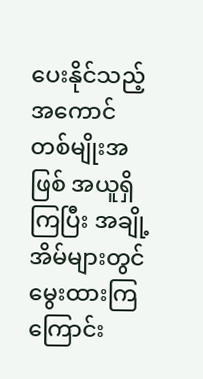ပေးနိုင်သည့်  အကောင်တစ်မျိုးအဖြစ် အယူရှိကြပြီး အချို့အိမ်များတွင် မွေးထားကြကြောင်း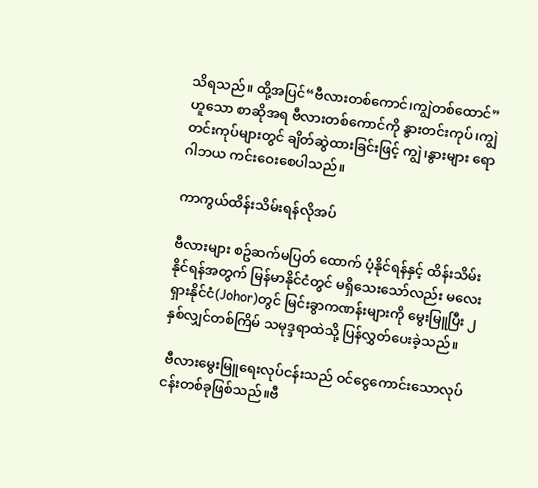သိရသည်။ ထို့အပြင်“ဗီလားတစ်ကောင်၊ကျွဲတစ်ထောင်”ဟူသော စာဆိုအရ ဗီလားတစ်ကောင်ကို နွားတင်းကုပ်၊ကျွဲတင်းကုပ်များတွင် ချိတ်ဆွဲထားခြင်းဖြင့် ကျွဲ၊နွားများ ရောဂါဘယ ကင်းဝေးစေပါသည်။

ကာကွယ်ထိန်းသိမ်းရန်လိုအပ်

ဗီလားများ စဥ်ဆက်မပြတ် ထောက် ပံ့နိုင်ရန်နှင့် ထိန်းသိမ်းနိုင်ရန်အတွက် မြန်မာနိုင်ငံတွင် မရှိသေးသော်လည်း မလေးရှားနိုင်ငံ(Johor)တွင် မြင်းခွာကဏန်းများကို မွေးမြူပြီး ၂နှစ်လျှင်တစ်ကြိမ် သမုဒ္ဒရာထဲသို့ ပြန်လွှတ်ပေးခဲ့သည်။

 ဗီလားမွေးမြူရေးလုပ်ငန်းသည် ဝင်ငွေကောင်းသောလုပ်ငန်းတစ်ခုဖြစ်သည်။ဗီ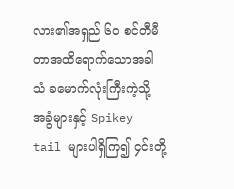လား၏အရှည် ၆၀ စင်တီမီတာအထိရောက်သောအခါ သံ ခမောက်လုံးကြီးကဲ့သို့ အခွံများနှင့် Spikey tail များပါရှိကြ၍ ၄င်းတို့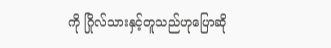ကို ဂြိုလ်သားနှင့်တူသည်ဟုပြောဆို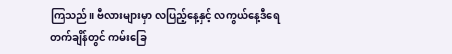ကြသည်။ ဗီလားများမှာ လပြည့်နေ့နှင့် လကွယ်နေ့ဒီရေတက်ချိန်တွင် ကမ်းခြေ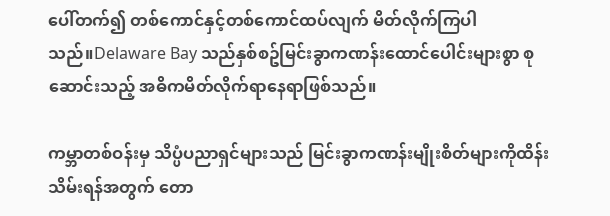ပေါ်တက်၍ တစ်ကောင်နှင့်တစ်ကောင်ထပ်လျက် မိတ်လိုက်ကြပါသည်။Delaware Bay သည်နှစ်စဥ်မြင်းခွာကဏန်းထောင်ပေါင်းများစွာ စုဆောင်းသည့် အဓိကမိတ်လိုက်ရာနေရာဖြစ်သည်။

ကမ္ဘာတစ်ဝန်းမှ သိပ္ပံပညာရှင်များသည် မြင်းခွာကဏန်းမျိုးစိတ်များကိုထိန်းသိမ်းရန်အတွက် တော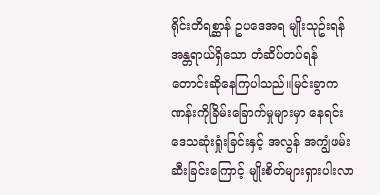ရိုင်းတိရစ္ဆာန် ဥပဒေအရ မျိုးသုဥ်းရန်အန္တရာယ်ရှိသော တံဆိပ်တပ်ရန် တောင်းဆိုနေကြပါသည်။မြင်းခွာကဏန်းကိုခြိမ်းခြောက်မှုများမှာ နေရင်းဒေသဆုံးရှုံးခြင်းနှင့် အလွန် အကျွံဖမ်းဆီးခြင်းကြောင့် မျိုးစိတ်များရှားပါးလာ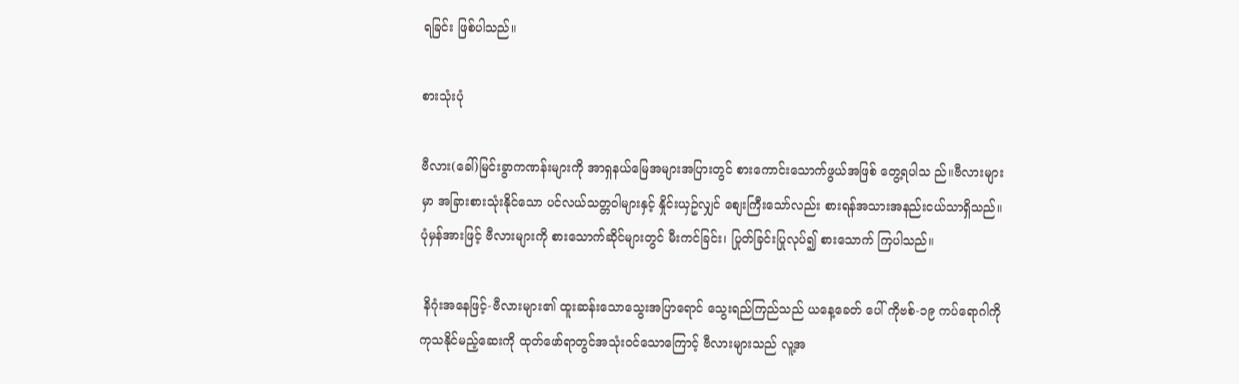ရခြင်း ဖြစ်ပါသည်။

စားသုံးပုံ

ဗီလား(ခေါ်)မြင်းခွာကဏန်းများကို အာရှနယ်မြေအများအပြားတွင် စားကောင်းသောက်ဖွယ်အဖြစ် တွေ့ရပါသ ည်။ဗီလားများမှာ အခြားစားသုံးနိုင်သော ပင်လယ်သတ္တဝါများနှင့် နှိုင်းယှဥ်လျှင် စျေးကြီးသော်လည်း စားရန်အသားအနည်းငယ်သာရှိသည်။ ပုံမှန်အားဖြင့် ဗီလားများကို စားသောက်ဆိုင်များတွင် မီးကင်ခြင်း၊ ပြုတ်ခြင်းပြုလုပ်၍ စားသောက် ကြပါသည်။

 နိဂုံးအနေဖြင့်-ဗီလားများ၏ ထူးဆန်းသောသွေးအပြာရောင် သွေးရည်ကြည်သည် ယနေ့ခေတ် ပေါ် ကိုဗစ်-၁၉ ကပ်ရောဂါကို
ကုသနိုင်မည့်ဆေးကို ထုတ်ဖော်ရာတွင်အသုံးဝင်သောကြောင့် ဗီလားများသည် လူ့အ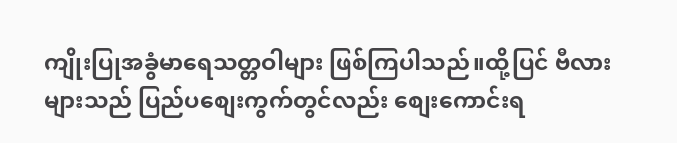ကျိုးပြုအခွံမာရေသတ္တဝါများ ဖြစ်ကြပါသည်။ထို့ပြင် ဗီလားများသည် ပြည်ပစျေးကွက်တွင်လည်း စျေးကောင်းရ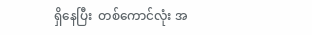ရှိနေပြီး  တစ်ကောင်လုံး အ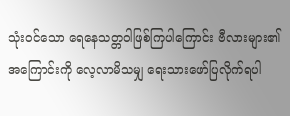သုံးဝင်သော ရေနေသတ္တဝါဖြစ်ကြပါကြောင်း ဗီလားများ၏အကြောင်းကို လေ့လာမိသမျှ ရေးသားဖော်ပြလိုက်ရပါ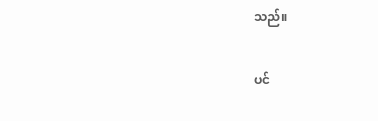သည်။

ပင်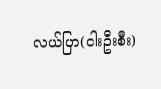လယ်ပြာ(ငါးဦးစီး)